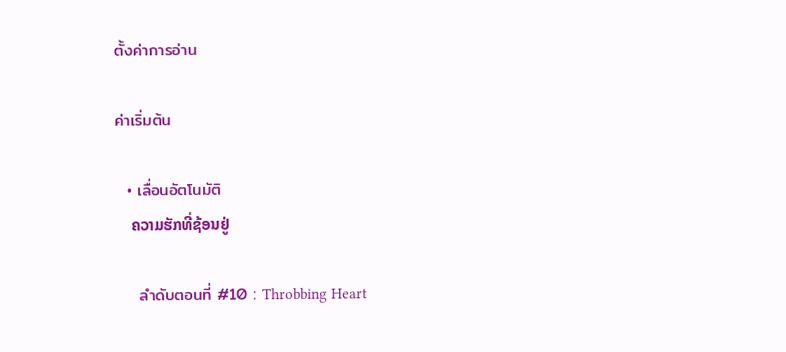ตั้งค่าการอ่าน

ค่าเริ่มต้น

  • เลื่อนอัตโนมัติ
    ຄວາມຮັກທີ່ຊ້ອນຢູ່

    ลำดับตอนที่ #10 : Throbbing Heart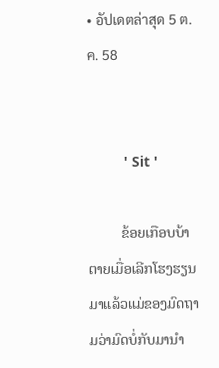• อัปเดตล่าสุด 5 ต.ค. 58


         ' Sit '

         ຂ້ອຍເກືອບບ້າຕາຍເມື່ອເລີກໂຮງຮຽນມາແລ້ວແມ່ຂອງມົດຖາມວ່າມົດບໍ່ກັບມານຳ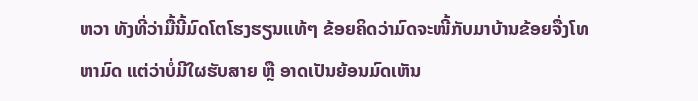ຫວາ ທັງທີ່ວ່າມື້ນີ້ມົດໂຕໂຮງຮຽນແທ້ໆ ຂ້ອຍຄິດວ່າມົດຈະໜີ້ກັບມາບ້ານຂ້ອຍຈື່ງໂທຫາມົດ ແຕ່ວ່າບໍ່ມີໃຜຮັບສາຍ ຫຼື ອາດເປັນຍ້ອນມົດເຫັນ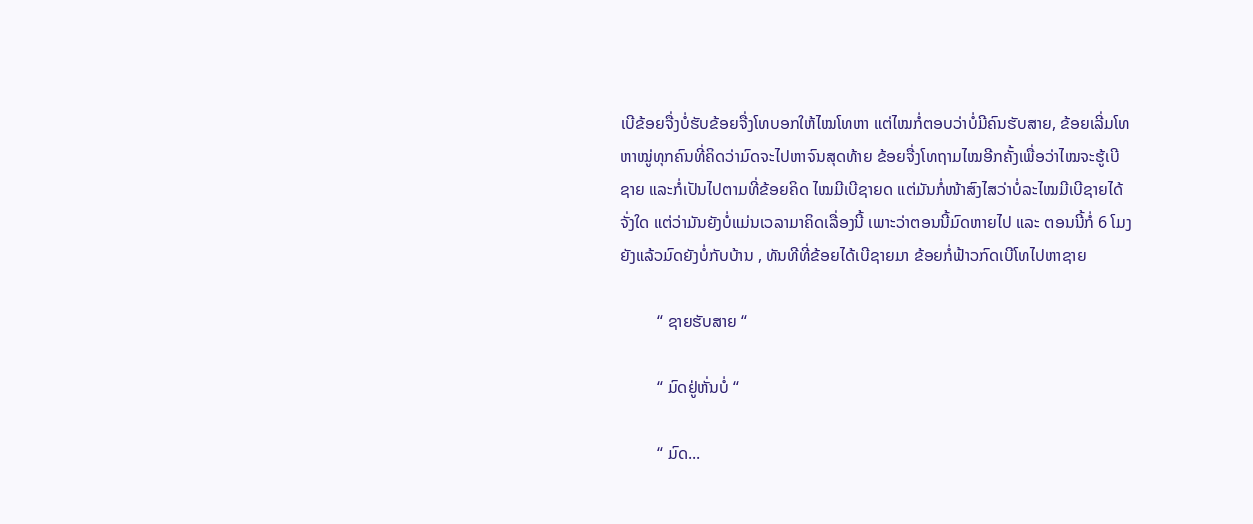ເບີຂ້ອຍຈື່ງບໍ່ຮັບຂ້ອຍຈື່ງໂທບອກໃຫ້ໄໝໂທຫາ ແຕ່ໄໝກໍ່ຕອບວ່າບໍ່ມີຄົນຮັບສາຍ, ຂ້ອຍເລີ່ມໂທຫາໝູ່ທຸກຄົນທີ່ຄິດວ່າມົດຈະໄປຫາຈົນສຸດທ້າຍ ຂ້ອຍຈື່ງໂທຖາມໄໝອີກຄັ້ງເພື່ອວ່າໄໝຈະຮູ້ເບີຊາຍ ແລະກໍ່ເປັນໄປຕາມທີ່ຂ້ອຍຄິດ ໄໝມີເບີຊາຍດ ແຕ່ມັນກໍ່ໜ້າສົງໄສວ່າບໍ່ລະໄໝມີເບີຊາຍໄດ້ຈັ່ງໃດ ແຕ່ວ່າມັນຍັງບໍ່ແມ່ນເວລາມາຄິດເລື່ອງນີ້ ເພາະວ່າຕອນນີ້ມົດຫາຍໄປ ແລະ ຕອນນີ້ກໍ່ 6 ໂມງຍັງແລ້ວມົດຍັງບໍ່ກັບບ້ານ , ທັນທີທີ່ຂ້ອຍໄດ້ເບີຊາຍມາ ຂ້ອຍກໍ່ຟ້າວກົດເບີໂທໄປຫາຊາຍ

         “ ຊາຍຮັບສາຍ “

         “ ມົດຢູ່ຫັ່ນບໍ່ “

         “ ມົດ...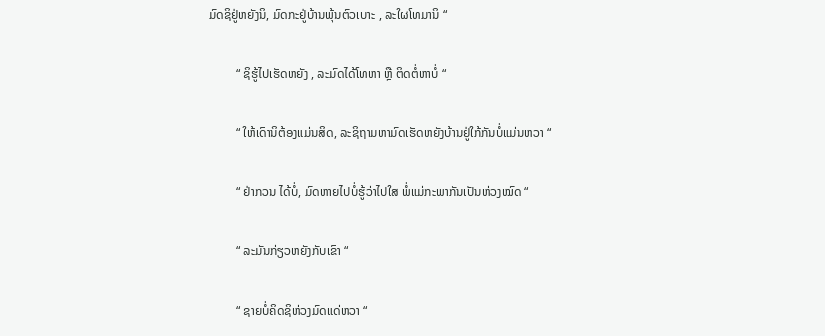ມົດຊິຢູ່ຫຍັງນິ, ມົດກະຢູ່ບ້ານພຸ້ນຕົວເບາະ , ລະໃຜໂທມານິ “

         “ ຊິຮູ້ໄປເຮັດຫຍັງ , ລະມົດໄດ້ໂທຫາ ຫຼື ຕິດຕໍ່ຫາບໍ່ “

         “ ໃຫ້ເດົານິຕ້ອງແມ່ນສິດ, ລະຊິຖາມຫາມົດເຮັດຫຍັງບ້ານຢູ່ໃກ້ກັນບໍ່ແມ່ນຫວາ “

         “ ຢ່າກວນ ໄດ້ບໍ່, ມົດຫາຍໄປບໍ່ຮູ້ວ່າໄປໃສ ພໍ່ແມ່ກະພາກັນເປັນຫ່ວງໝົດ “

         “ ລະມັນກ່ຽວຫຍັງກັບເຂົາ “

         “ ຊາຍບໍ່ຄິດຊິຫ່ວງມົດແດ່ຫວາ “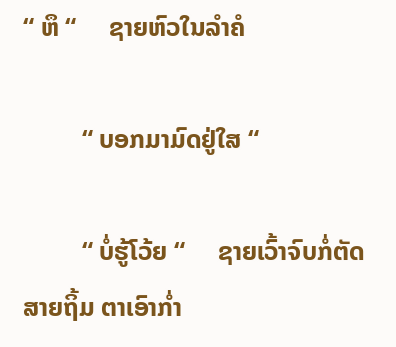“ ຫຶ “     ຊາຍຫົວໃນລຳຄໍ

         “ ບອກມາມົດຢູ່ໃສ “

         “ ບໍ່ຮູ້ໂວ້ຍ “     ຊາຍເວົ້າຈົບກໍ່ຕັດສາຍຖິ້ມ ຕາເອົາກ່ຳ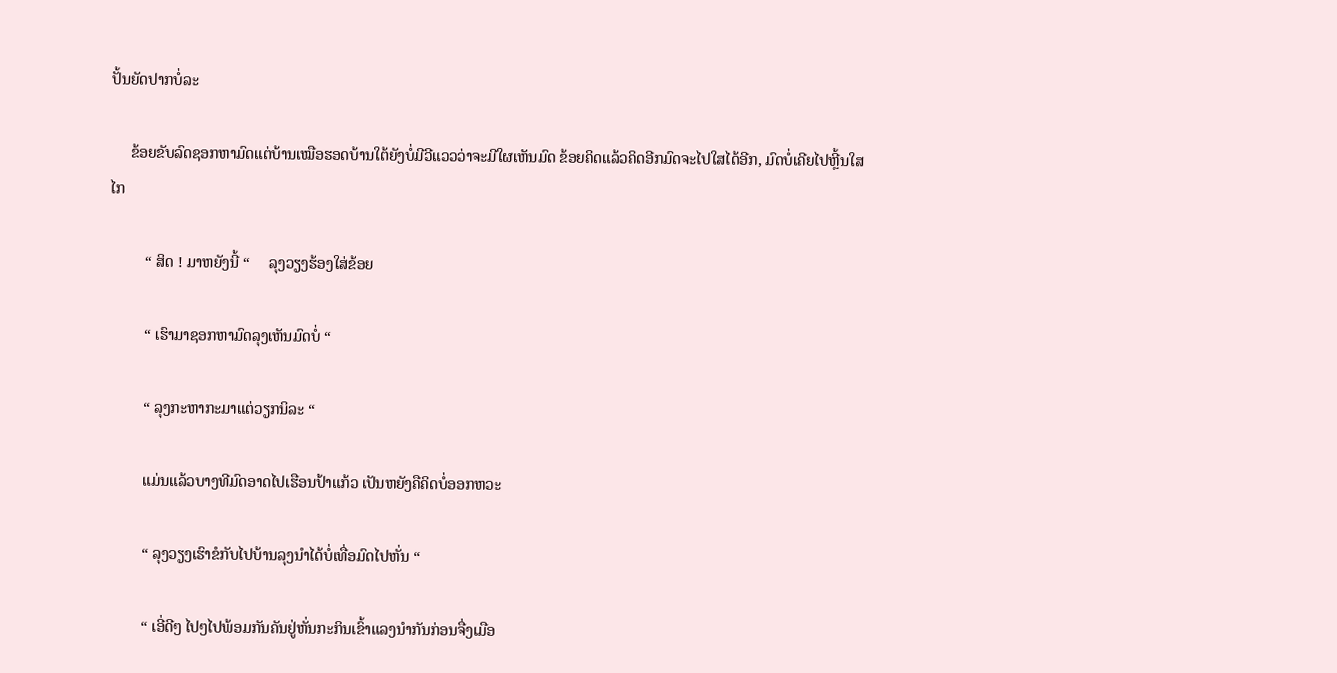ປັ້ນຍັດປາກບໍ່ລະ

     ຂ້ອຍຂັບລົດຊອກຫາມົດແຕ່ບ້ານເໝືອຮອດບ້ານໃຕ້ຍັງບໍ່ມີວີແວວວ່າຈະມີໃຜເຫັນມົດ ຂ້ອຍຄິດແລ້ວຄິດອີກມົດຈະໄປໃສໄດ້ອີກ, ມົດບໍ່ເຄີຍໄປຫຼີ້ນໃສໄກ

         “ ສິດ ! ມາຫຍັງນີ້ “     ລຸງວຽງຮ້ອງໃສ່ຂ້ອຍ

         “ ເຮົາມາຊອກຫາມົດລຸງເຫັນມົດບໍ່ “

         “ ລຸງກະຫາກະມາແຕ່ວຽກນິລະ “

         ແມ່ນແລ້ວບາງທີມົດອາດໄປເຮືອນປ້າແກ້ວ ເປັນຫຍັງຄືຄິດບໍ່ອອກຫວະ

         “ ລຸງວຽງເຮົາຂໍກັບໄປບ້ານລຸງນຳໄດ້ບໍ່ເທື່ອມົດໄປຫັ່ນ “

         “ ເອີ່ດີໆ ໄປໆໄປພ້ອມກັນຄັນຢູ່ຫັ່ນກະກິນເຂົ້າແລງນຳກັນກ່ອນຈື່ງເມືອ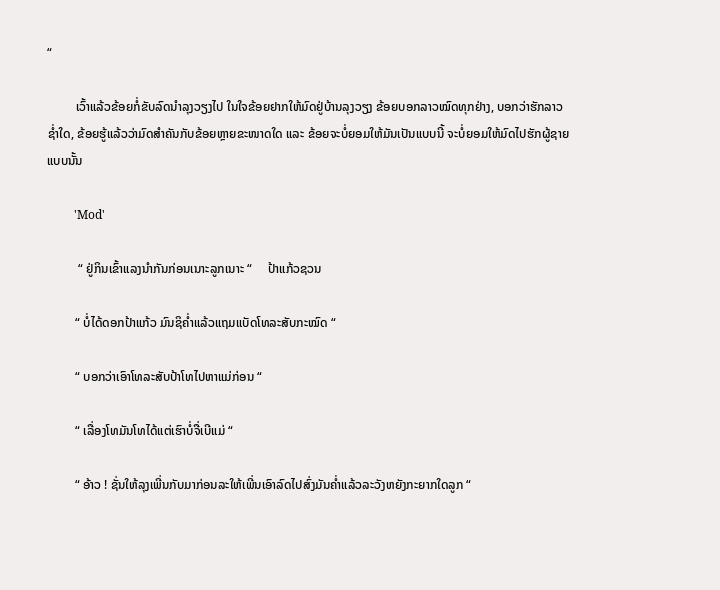“

         ເວົ້າແລ້ວຂ້ອຍກໍ່ຂັບລົດນຳລຸງວຽງໄປ ໃນໃຈຂ້ອຍຢາກໃຫ້ມົດຢູ່ບ້ານລຸງວຽງ ຂ້ອຍບອກລາວໝົດທຸກຢ່າງ, ບອກວ່າຮັກລາວຊ່ຳໃດ, ຂ້ອຍຮູ້ແລ້ວວ່າມົດສຳຄັນກັບຂ້ອຍຫຼາຍຂະໜາດໃດ ແລະ ຂ້ອຍຈະບໍ່ຍອມໃຫ້ມັນເປັນແບບນີ້ ຈະບໍ່ຍອມໃຫ້ມົດໄປຮັກຜູ້ຊາຍແບບນັ້ນ

         'Mod'

          “ ຢູ່ກິນເຂົ້າແລງນຳກັນກ່ອນເນາະລູກເນາະ “     ປ້າແກ້ວຊວນ

         “ ບໍ່ໄດ້ດອກປ້າແກ້ວ ມົນຊິຄ່ຳແລ້ວແຖມແບັດໂທລະສັບກະໝົດ “

         “ ບອກວ່າເອົາໂທລະສັບປ້າໂທໄປຫາແມ່ກ່ອນ “

         “ ເລື່ອງໂທມັນໂທໄດ້ແຕ່ເຮົາບໍ່ຈື່ເບີແມ່ “

         “ ອ້າວ ! ຊັ່ນໃຫ້ລຸງເພີ່ນກັບມາກ່ອນລະໃຫ້ເພີ່ນເອົາລົດໄປສົ່ງມັນຄ່ຳແລ້ວລະວັງຫຍັງກະຍາກໃດລູກ “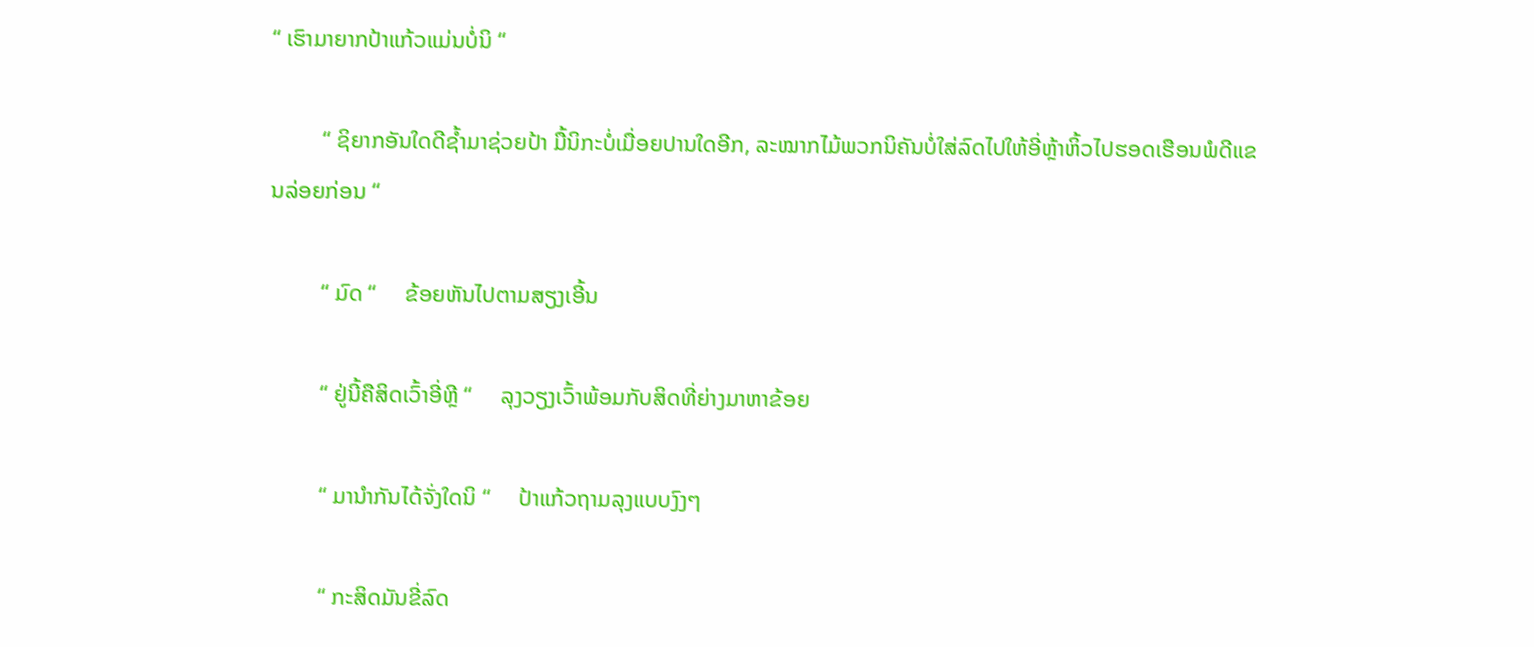“ ເຮົາມາຍາກປ້າແກ້ວແມ່ນບໍ່ນິ “

         “ ຊິຍາກອັນໃດດີຊ້ຳມາຊ່ວຍປ້າ ມື້ນິກະບໍ່ເມື່ອຍປານໃດອີກ, ລະໝາກໄມ້ພວກນິຄັນບໍ່ໃສ່ລົດໄປໃຫ້ອີ່ຫຼ້າຫິ້ວໄປຮອດເຮືອນພໍດີແຂນລ່ອຍກ່ອນ “

         “ ມົດ “     ຂ້ອຍຫັນໄປຕາມສຽງເອີ້ນ

         “ ຢູ່ນີ້ຄືສິດເວົ້າອີ່ຫຼີ “     ລຸງວຽງເວົ້າພ້ອມກັບສິດທີ່ຍ່າງມາຫາຂ້ອຍ

         “ ມານຳກັນໄດ້ຈັ່ງໃດນິ “     ປ້າແກ້ວຖາມລຸງແບບງົງໆ

         “ ກະສິດມັນຂີ່ລົດ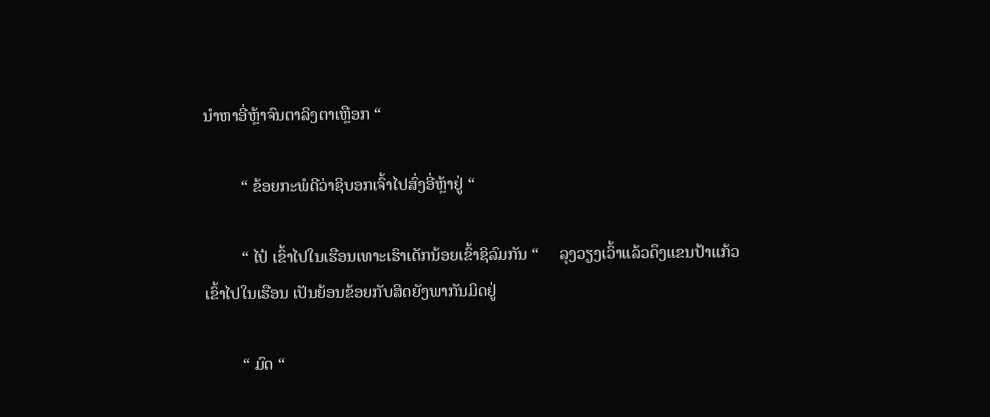ນຳຫາອີ່ຫຼ້າຈົນຕາລິງຕາເຫຼືອກ “

         “ ຂ້ອຍກະພໍດີວ່າຊິບອກເຈົ້າໄປສົ່ງອີ່ຫຼ້າຢູ່ “

         “ ໄປ໋ ເຂົ້າໄປໃນເຮືອນເທາະເຮົາເດັກນ້ອຍເຂົ້າຊິລົມກັນ “     ລຸງວຽງເວົ້າແລ້ວດຶງແຂນປ້າແກ້ວເຂົ້າໄປໃນເຮືອນ ເປັນຍ້ອນຂ້ອຍກັບສິດຍັງພາກັນມິດຢູ່

         “ ມົດ “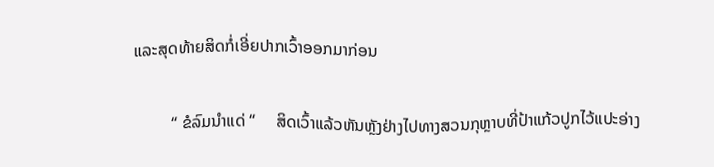ແລະສຸດທ້າຍສິດກໍ່ເອີ່ຍປາກເວົ້າອອກມາກ່ອນ

         “ ຂໍລົມນຳແດ່ “     ສິດເວົ້າແລ້ວຫັນຫຼັງຢ່າງໄປທາງສວນກຸຫຼາບທີ່ປ້າແກ້ວປູກໄວ້ແປະອ່າງ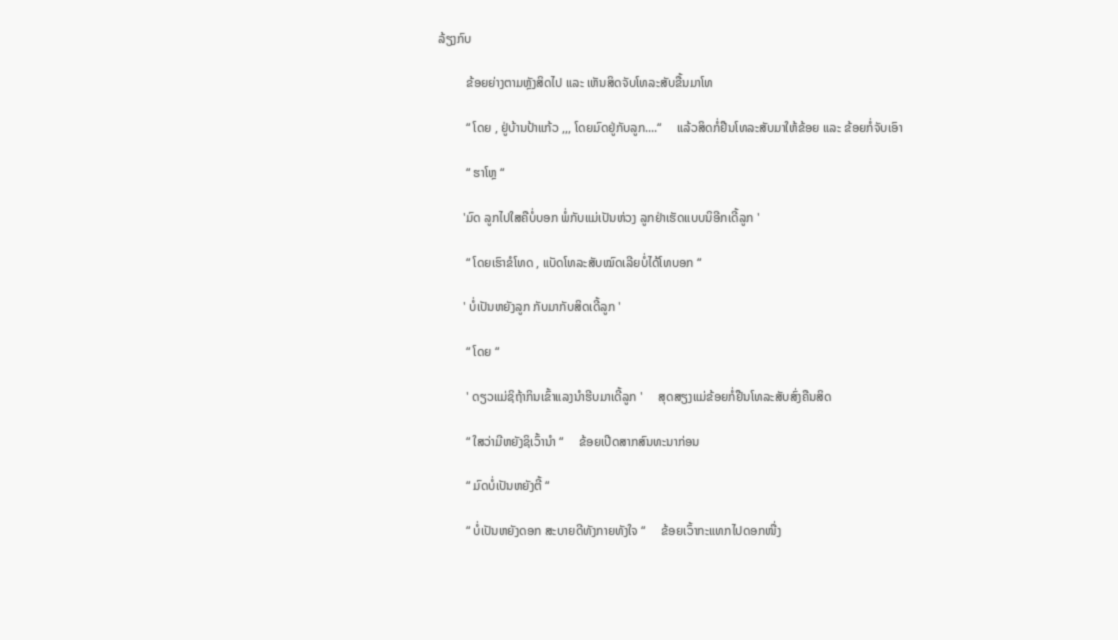ລ້ຽງກົບ

         ຂ້ອຍຍ່າງຕາມຫຼັງສິດໄປ ແລະ ເຫັນສິດຈັບໂທລະສັບຂື້ນມາໂທ

         “ ໂດຍ , ຢູ່ບ້ານປ້າແກ້ວ ,,, ໂດຍມົດຢູ່ກັບລູກ....“     ແລ້ວສິດກໍ່ຢືນໂທລະສັບມາໃຫ້ຂ້ອຍ ແລະ ຂ້ອຍກໍ່ຈັບເອົາ

         “ ຮາໂຫຼ “

        'ມົດ ລູກໄປໃສຄືບໍ່ບອກ ພໍ່ກັບແມ່ເປັນຫ່ວງ ລູກຢ່າເຮັດແບບນິອີກເດີ້ລູກ '

         “ ໂດຍເຮົາຂໍໂທດ , ແບັດໂທລະສັບໝົດເລີຍບໍ່ໄດ້ໂທບອກ “

        ' ບໍ່ເປັນຫຍັງລູກ ກັບມາກັບສິດເດີ້ລູກ '

         “ ໂດຍ “

         ' ດຽວແມ່ຊິຖ້າກິນເຂົ້າແລງນຳຮີບມາເດີ້ລູກ '     ສຸດສຽງແມ່ຂ້ອຍກໍ່ຢືນໂທລະສັບສົ່ງຄືນສິດ

         “ ໃສວ່າມີຫຍັງຊິເວົ້ານຳ “     ຂ້ອຍເປີດສາກສົນທະນາກ່ອນ

         “ ມົດບໍ່ເປັນຫຍັງຕີ້ “

         “ ບໍ່ເປັນຫຍັງດອກ ສະບາຍດີທັງກາຍທັງໃຈ “     ຂ້ອຍເວົ້າກະແທກໄປດອກໜື່ງ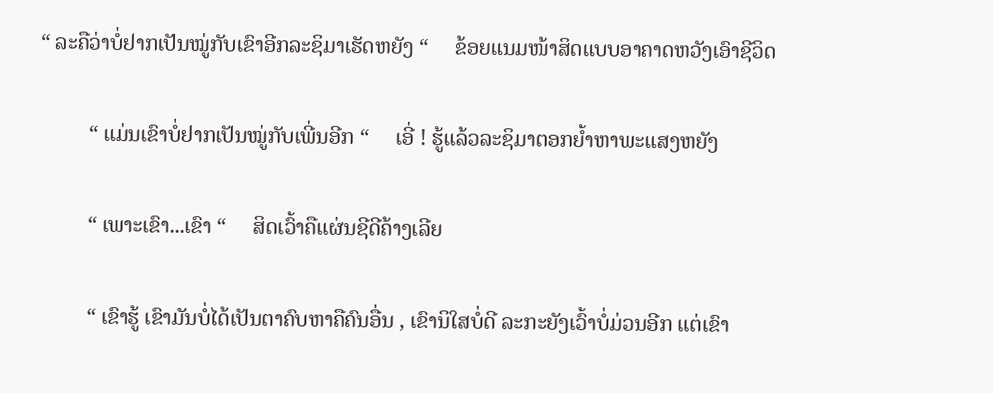“ ລະຄືວ່າບໍ່ຢາກເປັນໝູ່ກັບເຂົາອີກລະຊິມາເຮັດຫຍັງ “     ຂ້ອຍແນມໜ້າສິດແບບອາຄາດຫວັງເອົາຊີວິດ

         “ ແມ່ນເຂົາບໍ່ຢາກເປັນໝູ່ກັບເພີ່ນອີກ “     ເອີ່ ! ຮູ້ແລ້ວລະຊິມາຕອກຍ້ຳຫາພະແສງຫຍັງ

         “ ເພາະເຂົາ...ເຂົາ “     ສິດເວົ້າຄືແຜ່ນຊີດີຄ້າງເລີຍ

         “ ເຂົາຮູ້ ເຂົາມັນບໍ່ໄດ້ເປັນຕາຄົບຫາຄືຄົນອື່ນ , ເຂົານິໃສບໍ່ດີ ລະກະຍັງເວົ້າບໍ່ມ່ວນອີກ ແຕ່ເຂົາ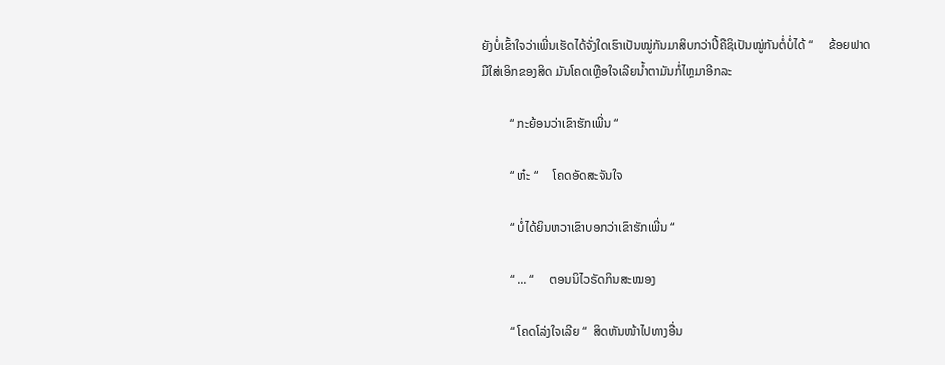ຍັງບໍ່ເຂົ້າໃຈວ່າເພີ່ນເຮັດໄດ້ຈັ່ງໃດເຮົາເປັນໝູ່ກັນມາສິບກວ່າປີ້ຄືຊິເປັນໝູ່ກັນຕໍ່ບໍ່ໄດ້ “     ຂ້ອຍຟາດມືໃສ່ເອິກຂອງສິດ ມັນໂຄດເຫຼືອໃຈເລີຍນ້ຳຕາມັນກໍ່ໄຫຼມາອີກລະ

         “ ກະຍ້ອນວ່າເຂົາຮັກເພີ່ນ “

         “ ຫ໋ະ “     ໂຄດອັດສະຈັນໃຈ

         “ ບໍ່ໄດ້ຍິນຫວາເຂົາບອກວ່າເຂົາຮັກເພີ່ນ “

         “ ... “     ຕອນນິໄວຣັດກິນສະໝອງ

         “ ໂຄດໂລ່ງໃຈເລີຍ “  ສິດຫັນໜ້າໄປທາງອື່ນ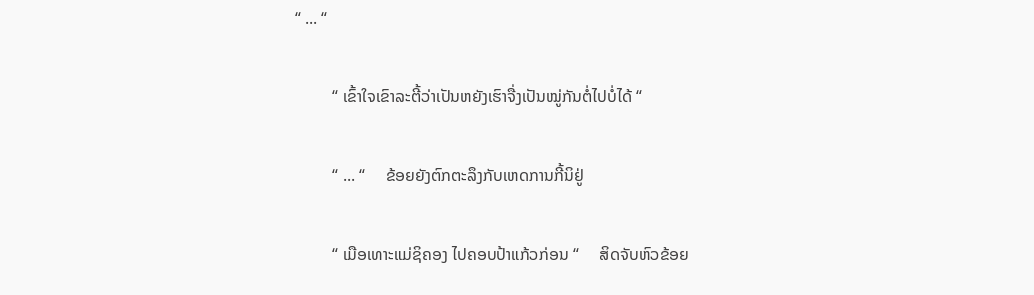“ ... “

         “ ເຂົ້າໃຈເຂົາລະຕີ້ວ່າເປັນຫຍັງເຮົາຈື່ງເປັນໝູ່ກັນຕໍ່ໄປບໍ່ໄດ້ “

         “ ... “     ຂ້ອຍຍັງຕົກຕະລຶງກັບເຫດການກີ້ນິຢູ່

         “ ເມືອເທາະແມ່ຊິຄອງ ໄປຄອບປ້າແກ້ວກ່ອນ “     ສິດຈັບຫົວຂ້ອຍ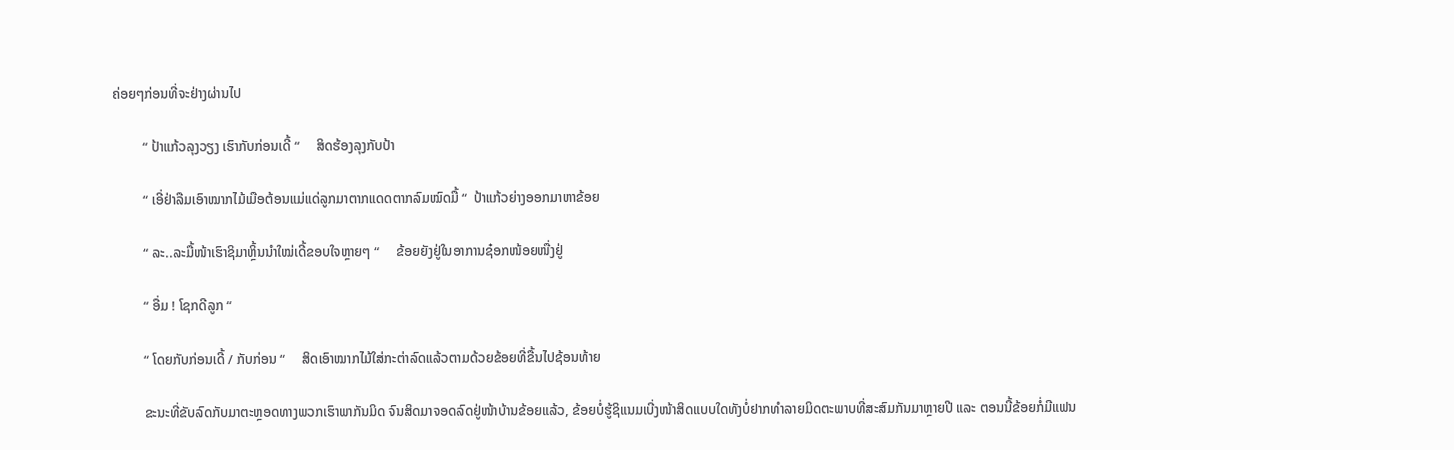ຄ່ອຍໆກ່ອນທີ່ຈະຢ່າງຜ່ານໄປ

         “ ປ້າແກ້ວລຸງວຽງ ເຮົາກັບກ່ອນເດີ້ “     ສິດຮ້ອງລຸງກັບປ້າ

         “ ເອີ່ຢ່າລືມເອົາໝາກໄມ້ເມືອຕ້ອນແມ່ແດ່ລູກມາຕາກແດດຕາກລົມໝົດມື້ “  ປ້າແກ້ວຍ່າງອອກມາຫາຂ້ອຍ

         “ ລະ..ລະມື້ໜ້າເຮົາຊິມາຫຼິ້ນນຳໃໝ່ເດີ້ຂອບໃຈຫຼາຍໆ “     ຂ້ອຍຍັງຢູ່ໃນອາການຊ໋ອກໜ້ອຍໜື່ງຢູ່

         “ ອື່ມ ! ໂຊກດີລູກ “

         “ ໂດຍກັບກ່ອນເດີ້ / ກັບກ່ອນ “     ສິດເອົາໝາກໄມ້ໃສ່ກະຕ່າລົດແລ້ວຕາມດ້ວຍຂ້ອຍທີ່ຂື້ນໄປຊ້ອນທ້າຍ

         ຂະນະທີ່ຂັບລົດກັບມາຕະຫຼອດທາງພວກເຮົາພາກັນມິດ ຈົນສິດມາຈອດລົດຢູ່ໜ້າບ້ານຂ້ອຍແລ້ວ, ຂ້ອຍບໍ່ຮູ້ຊິແນມເບີ່ງໜ້າສິດແບບໃດທັງບໍ່ຢາກທຳລາຍມິດຕະພາບທີ່ສະສົມກັນມາຫຼາຍປີ ແລະ ຕອນນີ້ຂ້ອຍກໍ່ມີແຟນ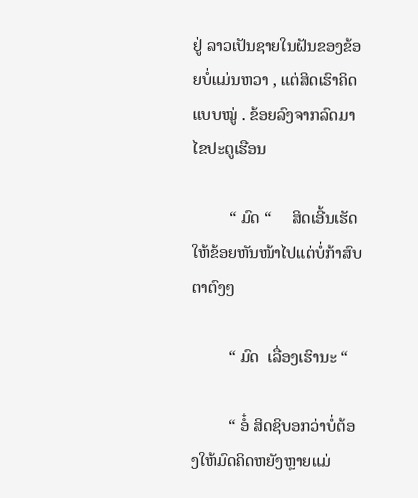ຢູ່ ລາວເປັນຊາຍໃນຝັນຂອງຂ້ອຍບໍ່ແມ່ນຫວາ , ແຕ່ສິດເຮົາຄິດແບບໝູ່ . ຂ້ອຍລົງຈາກລົດມາໄຂປະຕູເຮືອນ

         “ ມົດ “     ສິດເອີ້ນເຮັດໃຫ້ຂ້ອຍຫັນໜ້າໄປແຕ່ບໍ່ກ້າສົບຕາຕົງໆ

         “ ມົດ  ເລື່ອງເຮົານະ “

         “ ອໍ໋ ສິດຊິບອກວ່າບໍ່ຕ້ອງໃຫ້ມົດຄິດຫຍັງຫຼາຍແມ່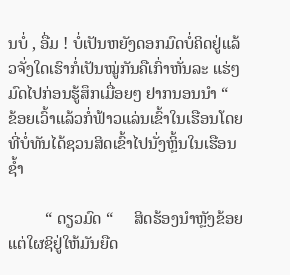ນບໍ່ , ອື່ມ ! ບໍ່ເປັນຫຍັງດອກມົດບໍ່ຄິດຢູ່ແລ້ວຈັ່ງໃດເຮົາກໍ່ເປັນໝູ່ກັນຄືເກົ່າຫັ່ນລະ ແຮ່ໆ ມົດໄປກ່ອນຮູ້ສຶກເມື່ອຍໆ ຢາກນອນນຳ “          ຂ້ອຍເວົ້າແລ້ວກໍ່ຟ້າວແລ່ນເຂົ້າໃນເຮືອນໂດຍທີ່ບໍ່ທັນໄດ້ຊວນສິດເຂົ້າໄປນັ່ງຫຼິ້ນໃນເຮືອນຊ້ຳ

         “ ດຽວມົດ “     ສິດຮ້ອງນຳຫຼັງຂ້ອຍ ແຕ່ໃຜຊິຢູ່ໃຫ້ມັນຍືດ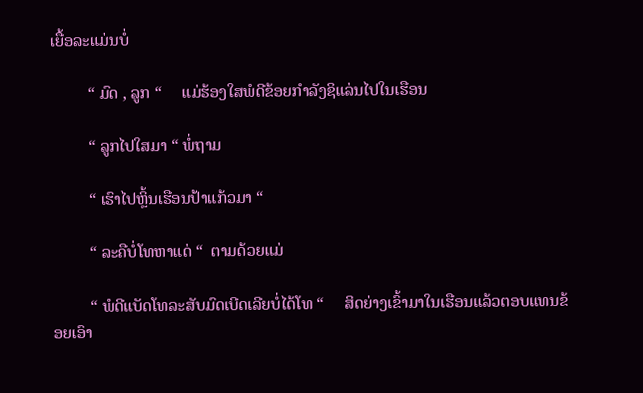ເຍື້ອລະແມ່ນບໍ່

         “ ມົດ , ລູກ “     ແມ່ຮ້ອງໃສພໍດີຂ້ອຍກຳລັງຊິແລ່ນໄປໃນເຮືອນ

         “ ລູກໄປໃສມາ “ ພໍ່ຖາມ

         “ ເຮົາໄປຫຼິ້ນເຮືອນປ້າແກ້ວມາ “

         “ ລະຄືບໍ່ໂທຫາແດ່ “  ຕາມດ້ວຍແມ່

         “ ພໍດີແບັດໂທລະສັບມົດເບີດເລີຍບໍ່ໄດ້ໂທ “     ສິດຍ່າງເຂົ້າມາໃນເຮືອນແລ້ວຕອບແທນຂ້ອຍເອົາ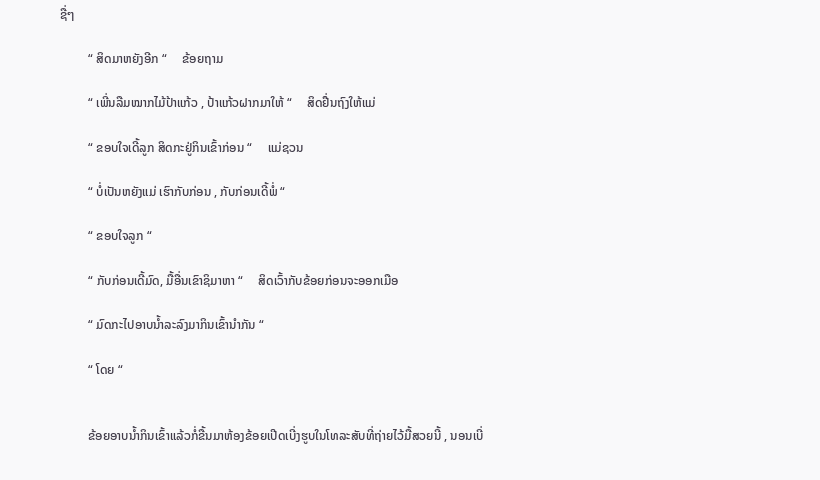ຊື່ໆ

         “ ສິດມາຫຍັງອີກ “     ຂ້ອຍຖາມ

         “ ເພີ່ນລືມໝາກໄມ້ປ້າແກ້ວ , ປ້າແກ້ວຝາກມາໃຫ້ “     ສິດຢື່ນຖົງໃຫ້ແມ່

         “ ຂອບໃຈເດີ້ລູກ ສິດກະຢູ່ກິນເຂົ້າກ່ອນ “     ແມ່ຊວນ

         “ ບໍ່ເປັນຫຍັງແມ່ ເຮົາກັບກ່ອນ , ກັບກ່ອນເດີ້ພໍ່ “

         “ ຂອບໃຈລູກ “

         “ ກັບກ່ອນເດີ້ມົດ, ມື້ອື່ນເຂົາຊິມາຫາ “     ສິດເວົ້າກັບຂ້ອຍກ່ອນຈະອອກເມືອ

         “ ມົດກະໄປອາບນ້ຳລະລົງມາກິນເຂົ້ານຳກັນ “

         “ ໂດຍ “


         ຂ້ອຍອາບນ້ຳກິນເຂົ້າແລ້ວກໍ່ຂື້ນມາຫ້ອງຂ້ອຍເປີດເບີ່ງຮູບໃນໂທລະສັບທີ່ຖ່າຍໄວ້ມື້ສວຍນີ້ , ນອນເບີ່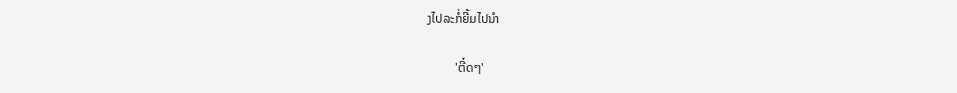ງໄປລະກໍ່ຍີ້ມໄປນຳ

         'ຕີ໋ດໆ'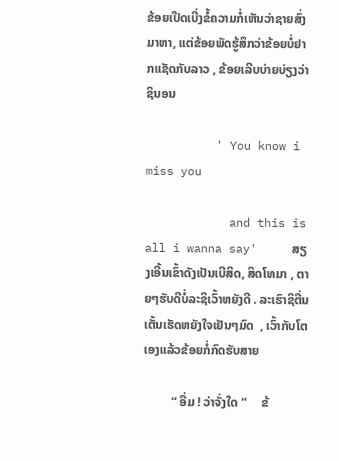ຂ້ອຍເປີດເບີ່ງຂໍ້ຄວາມກໍ່ເຫັນວ່າຊາຍສົ່ງມາຫາ, ແຕ່ຂ້ອຍພັດຮູ້ສຶກວ່າຂ້ອຍບໍ່ຢາກແຊັດກັບລາວ , ຂ້ອຍເລີບບ່າຍບ່ຽງວ່າຊິນອນ

          ' You know i miss you

            and this is all i wanna say'     ສຽງເອີ້ນເຂົ້າດັງເປັນເບີສິດ, ສິດໂທມາ , ຕາຍໆຮັບດີບໍ່ລະຊິເວົ້າຫຍັງດີ . ລະເຮົາຊິຕື່ນເຕັ້ນເຮັດຫຍັງໃຈເຢັນໆມົດ  , ເວົ້າກັບໂຕເອງແລ້ວຂ້ອຍກໍ່ກົດຮັບສາຍ

         “ ອື່ມ ! ວ່າຈັ່ງໃດ “     ຂ້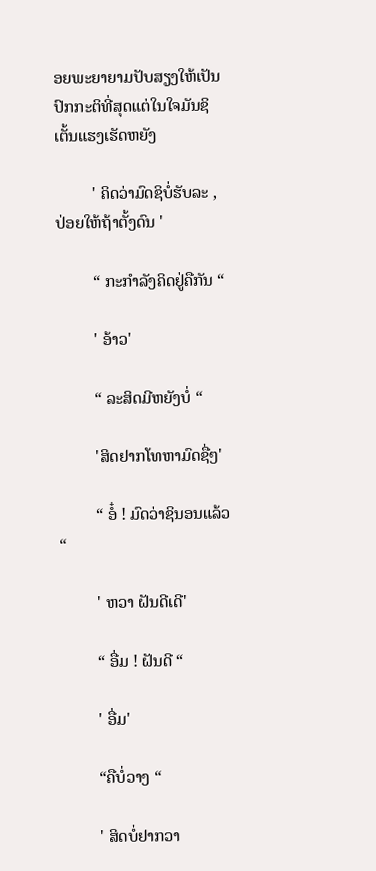ອຍພະຍາຍາມປັບສຽງໃຫ້ເປັນປົກກະຕິທີ່ສຸດແຕ່ໃນໃຈມັນຊິເຕັ້ນແຮງເຮັດຫຍັງ

         ' ຄິດວ່າມົດຊິບໍ່ຮັບລະ , ປ່ອຍໃຫ້ຖ້າຕັ້ງດົນ '

         “ ກະກຳລັງຄິດຢູ່ຄືກັນ “

         ' ອ້າວ'

         “ ລະສິດມີຫຍັງບໍ່ “

         'ສິດຢາກໂທຫາມົດຊື່ໆ'

         “ ອໍ໋ ! ມົດວ່າຊິນອນແລ້ວ “

         ' ຫວາ ຝັນດີເດີ'

         “ ອື່ມ ! ຝັນດີ “

         ' ອື່ມ'

         “ຄືບໍ່ວາງ “

         ' ສິດບໍ່ຢາກວາ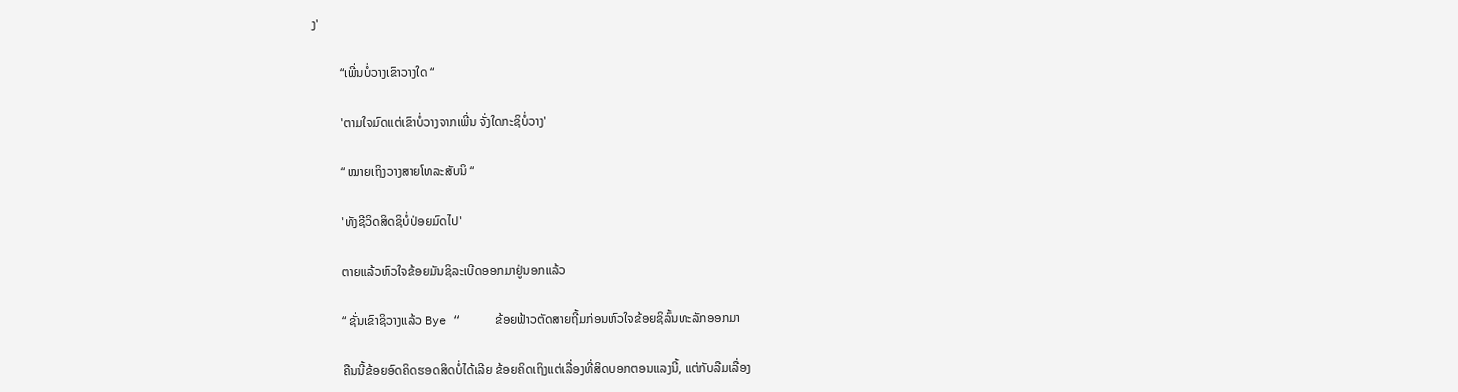ງ'

         “ເພີ່ນບໍ່ວາງເຂົາວາງໃດ “

         'ຕາມໃຈມົດແຕ່ເຂົາບໍ່ວາງຈາກເພີ່ນ ຈັ່ງໃດກະຊິບໍ່ວາງ'

         “ ໝາຍເຖິງວາງສາຍໂທລະສັບນິ “

         'ທັງຊີວິດສິດຊິບໍ່ປ່ອຍມົດໄປ'

         ຕາຍແລ້ວຫົວໃຈຂ້ອຍມັນຊິລະເບີດອອກມາຢູ່ນອກແລ້ວ

         “ ຊັ່ນເຂົາຊິວາງແລ້ວ Bye “     ຂ້ອຍຟ້າວຕັດສາຍຖີ້ມກ່ອນຫົວໃຈຂ້ອຍຊິລົ້ນທະລັກອອກມາ

         ຄືນນີ້ຂ້ອຍອົດຄິດຮອດສິດບໍ່ໄດ້ເລີຍ ຂ້ອຍຄິດເຖິງແຕ່ເລື່ອງທີ່ສິດບອກຕອນແລງນີ້, ແຕ່ກັບລືມເລື່ອງ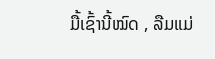ມື້ເຊົ້ານີ້ໝົດ , ລືມແມ່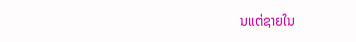ນແຕ່ຊາຍໃນ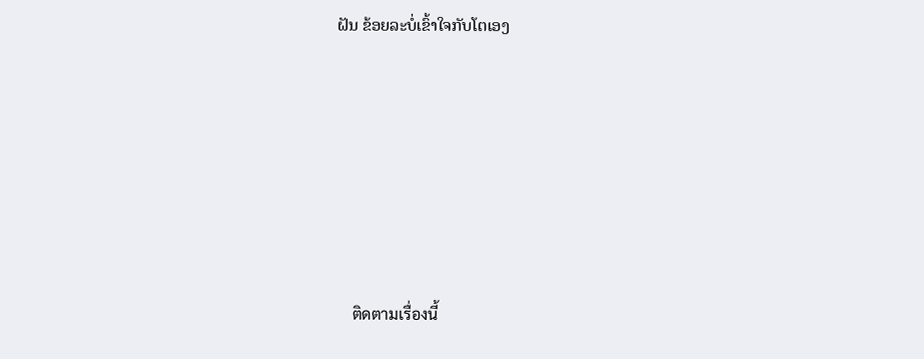ຝັນ ຂ້ອຍລະບໍ່ເຂົ້າໃຈກັບໂຕເອງ







    ติดตามเรื่องนี้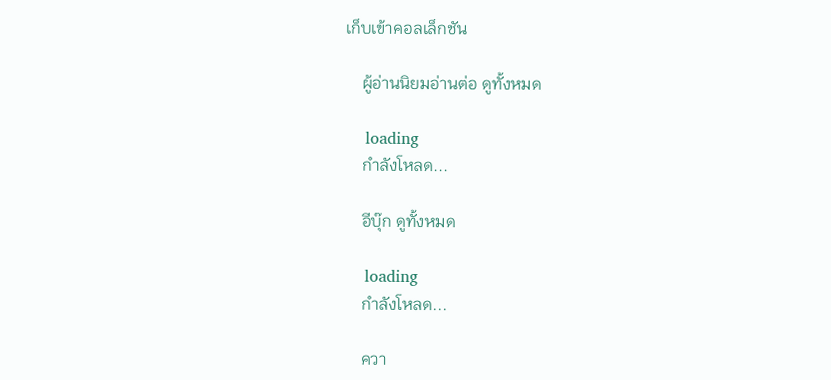เก็บเข้าคอลเล็กชัน

    ผู้อ่านนิยมอ่านต่อ ดูทั้งหมด

    loading
    กำลังโหลด...

    อีบุ๊ก ดูทั้งหมด

    loading
    กำลังโหลด...

    ควา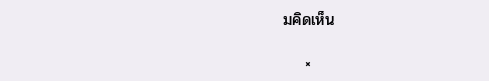มคิดเห็น

    ×